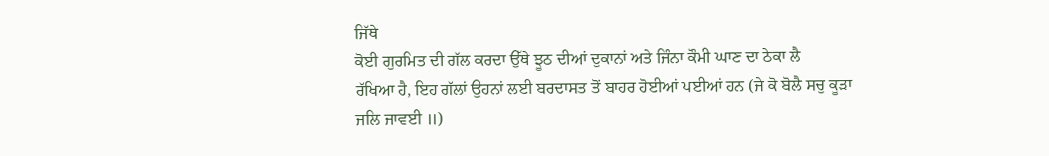ਜਿੱਥੇ
ਕੋਈ ਗੁਰਮਿਤ ਦੀ ਗੱਲ ਕਰਦਾ ਉੱਥੇ ਝੂਠ ਦੀਆਂ ਦੁਕਾਨਾਂ ਅਤੇ ਜਿੰਨਾ ਕੌਮੀ ਘਾਣ ਦਾ ਠੇਕਾ ਲੈ
ਰੱਖਿਆ ਹੈ, ਇਹ ਗੱਲਾਂ ਉਹਨਾਂ ਲਈ ਬਰਦਾਸਤ ਤੋਂ ਬਾਹਰ ਹੋਈਆਂ ਪਈਆਂ ਹਨ (ਜੇ ਕੋ ਬੋਲੈ ਸਚੁ ਕੂੜਾ
ਜਲਿ ਜਾਵਈ ॥)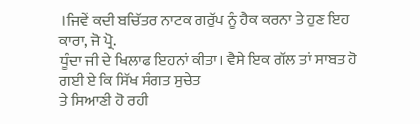।ਜਿਵੇਂ ਕਦੀ ਬਚਿੱਤਰ ਨਾਟਕ ਗਰੁੱਪ ਨੂੰ ਹੈਕ ਕਰਨਾ ਤੇ ਹੁਣ ਇਹ ਕਾਰਾ, ਜੋ ਪ੍ਰੋ.
ਧੂੰਦਾ ਜੀ ਦੇ ਖਿਲਾਫ ਇਹਨਾਂ ਕੀਤਾ। ਵੈਸੇ ਇਕ ਗੱਲ ਤਾਂ ਸਾਬਤ ਹੋ ਗਈ ਏ ਕਿ ਸਿੱਖ ਸੰਗਤ ਸੁਚੇਤ
ਤੇ ਸਿਆਣੀ ਹੋ ਰਹੀ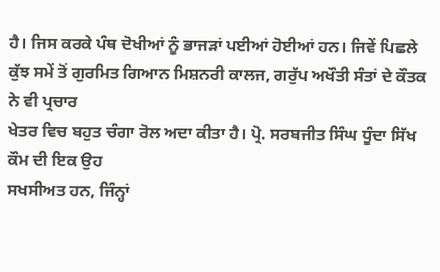ਹੈ। ਜਿਸ ਕਰਕੇ ਪੰਥ ਦੋਖੀਆਂ ਨੂੰ ਭਾਜੜਾਂ ਪਈਆਂ ਹੋਈਆਂ ਹਨ। ਜਿਵੇਂ ਪਿਛਲੇ
ਕੁੱਝ ਸਮੇਂ ਤੋਂ ਗੁਰਮਿਤ ਗਿਆਨ ਮਿਸ਼ਨਰੀ ਕਾਲਜ, ਗਰੁੱਪ ਅਖੌਤੀ ਸੰਤਾਂ ਦੇ ਕੌਤਕ ਨੇ ਵੀ ਪ੍ਰਚਾਰ
ਖੇਤਰ ਵਿਚ ਬਹੁਤ ਚੰਗਾ ਰੋਲ ਅਦਾ ਕੀਤਾ ਹੈ। ਪ੍ਰੋ. ਸਰਬਜੀਤ ਸਿੰਘ ਧੂੰਦਾ ਸਿੱਖ ਕੌਮ ਦੀ ਇਕ ਉਹ
ਸਖਸੀਅਤ ਹਨ, ਜਿੰਨ੍ਹਾਂ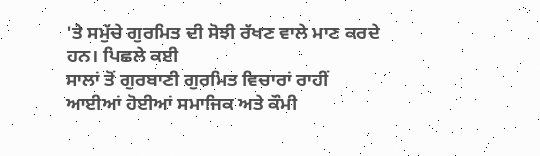'ਤੇ ਸਮੁੱਚੇ ਗੁਰਮਿਤ ਦੀ ਸੋਝੀ ਰੱਖਣ ਵਾਲੇ ਮਾਣ ਕਰਦੇ ਹਨ। ਪਿਛਲੇ ਕਈ
ਸਾਲਾਂ ਤੋਂ ਗੁਰਬਾਣੀ ਗੁਰਮਿਤ ਵਿਚਾਰਾਂ ਰਾਹੀਂ ਆਈਆਂ ਹੋਈਆਂ ਸਮਾਜਿਕ ਅਤੇ ਕੌਮੀ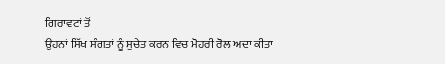ਗਿਰਾਵਟਾਂ ਤੋਂ
ਉਹਨਾਂ ਸਿੱਖ ਸੰਗਤਾਂ ਨੂੰ ਸੁਚੇਤ ਕਰਨ ਵਿਚ ਮੋਹਰੀ ਰੋਲ ਅਦਾ ਕੀਤਾ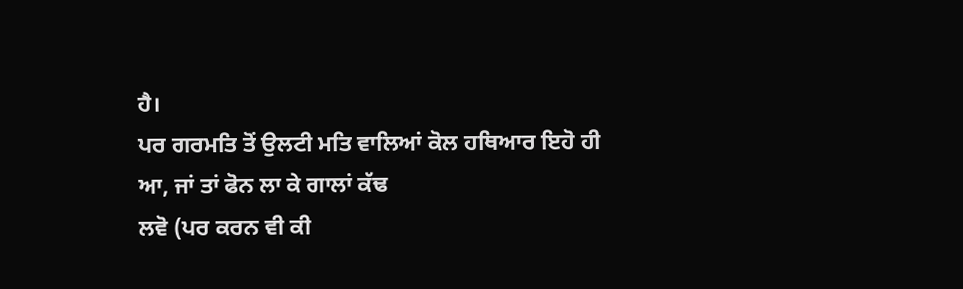ਹੈ।
ਪਰ ਗਰਮਤਿ ਤੋਂ ਉਲਟੀ ਮਤਿ ਵਾਲਿਆਂ ਕੋਲ ਹਥਿਆਰ ਇਹੋ ਹੀ ਆ, ਜਾਂ ਤਾਂ ਫੋਨ ਲਾ ਕੇ ਗਾਲਾਂ ਕੱਢ
ਲਵੋ (ਪਰ ਕਰਨ ਵੀ ਕੀ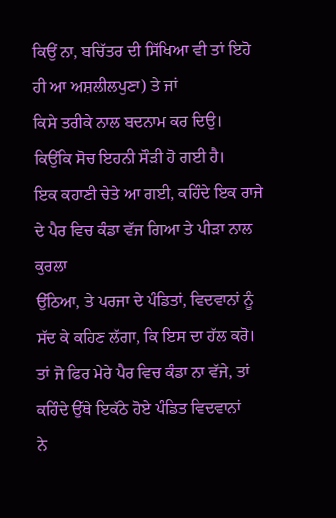ਕਿਉਂ ਨਾ, ਬਚਿੱਤਰ ਦੀ ਸਿੱਖਿਆ ਵੀ ਤਾਂ ਇਹੋ ਹੀ ਆ ਅਸ਼ਲੀਲਪੁਣਾ) ਤੇ ਜਾਂ
ਕਿਸੇ ਤਰੀਕੇ ਨਾਲ ਬਦਨਾਮ ਕਰ ਦਿਉ। ਕਿਉਂਕਿ ਸੋਚ ਇਹਨੀ ਸੌੜੀ ਹੋ ਗਈ ਹੈ।
ਇਕ ਕਹਾਣੀ ਚੇਤੇ ਆ ਗਈ, ਕਹਿੰਦੇ ਇਕ ਰਾਜੇ ਦੇ ਪੈਰ ਵਿਚ ਕੰਡਾ ਵੱਜ ਗਿਆ ਤੇ ਪੀੜਾ ਨਾਲ ਕੁਰਲਾ
ਉੱਠਿਆ, ਤੇ ਪਰਜਾ ਦੇ ਪੰਡਿਤਾਂ, ਵਿਦਵਾਨਾਂ ਨੂੰ ਸੱਦ ਕੇ ਕਹਿਣ ਲੱਗਾ, ਕਿ ਇਸ ਦਾ ਹੱਲ ਕਰੋ।
ਤਾਂ ਜੋ ਫਿਰ ਮੇਰੇ ਪੈਰ ਵਿਚ ਕੰਡਾ ਨਾ ਵੱਜੇ, ਤਾਂ ਕਹਿੰਦੇ ਉੱਥੇ ਇਕੱਠੇ ਹੋਏ ਪੰਡਿਤ ਵਿਦਵਾਨਾਂ
ਨੇ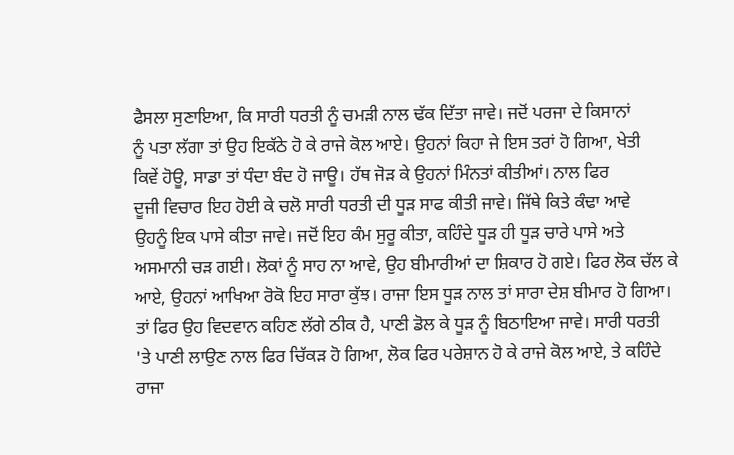ਫੈਸਲਾ ਸੁਣਾਇਆ, ਕਿ ਸਾਰੀ ਧਰਤੀ ਨੂੰ ਚਮੜੀ ਨਾਲ ਢੱਕ ਦਿੱਤਾ ਜਾਵੇ। ਜਦੋਂ ਪਰਜਾ ਦੇ ਕਿਸਾਨਾਂ
ਨੂੰ ਪਤਾ ਲੱਗਾ ਤਾਂ ਉਹ ਇਕੱਠੇ ਹੋ ਕੇ ਰਾਜੇ ਕੋਲ ਆਏ। ਉਹਨਾਂ ਕਿਹਾ ਜੇ ਇਸ ਤਰਾਂ ਹੋ ਗਿਆ, ਖੇਤੀ
ਕਿਵੇਂ ਹੋਊ, ਸਾਡਾ ਤਾਂ ਧੰਦਾ ਬੰਦ ਹੋ ਜਾਊ। ਹੱਥ ਜੋੜ ਕੇ ਉਹਨਾਂ ਮਿੰਨਤਾਂ ਕੀਤੀਆਂ। ਨਾਲ ਫਿਰ
ਦੂਜੀ ਵਿਚਾਰ ਇਹ ਹੋਈ ਕੇ ਚਲੋ ਸਾਰੀ ਧਰਤੀ ਦੀ ਧੂੜ ਸਾਫ ਕੀਤੀ ਜਾਵੇ। ਜਿੱਥੇ ਕਿਤੇ ਕੰਢਾ ਆਵੇ
ਉਹਨੂੰ ਇਕ ਪਾਸੇ ਕੀਤਾ ਜਾਵੇ। ਜਦੋਂ ਇਹ ਕੰਮ ਸੁਰੂ ਕੀਤਾ, ਕਹਿੰਦੇ ਧੂੜ ਹੀ ਧੂੜ ਚਾਰੇ ਪਾਸੇ ਅਤੇ
ਅਸਮਾਨੀ ਚੜ ਗਈ। ਲੋਕਾਂ ਨੂੰ ਸਾਹ ਨਾ ਆਵੇ, ਉਹ ਬੀਮਾਰੀਆਂ ਦਾ ਸ਼ਿਕਾਰ ਹੋ ਗਏ। ਫਿਰ ਲੋਕ ਚੱਲ ਕੇ
ਆਏ, ਉਹਨਾਂ ਆਖਿਆ ਰੋਕੋ ਇਹ ਸਾਰਾ ਕੁੱਝ। ਰਾਜਾ ਇਸ ਧੂੜ ਨਾਲ ਤਾਂ ਸਾਰਾ ਦੇਸ਼ ਬੀਮਾਰ ਹੋ ਗਿਆ।
ਤਾਂ ਫਿਰ ਉਹ ਵਿਦਵਾਨ ਕਹਿਣ ਲੱਗੇ ਠੀਕ ਹੈ, ਪਾਣੀ ਡੋਲ ਕੇ ਧੂੜ ਨੂੰ ਬਿਠਾਇਆ ਜਾਵੇ। ਸਾਰੀ ਧਰਤੀ
'ਤੇ ਪਾਣੀ ਲਾਉਣ ਨਾਲ ਫਿਰ ਚਿੱਕੜ ਹੋ ਗਿਆ, ਲੋਕ ਫਿਰ ਪਰੇਸ਼ਾਨ ਹੋ ਕੇ ਰਾਜੇ ਕੋਲ ਆਏ, ਤੇ ਕਹਿੰਦੇ
ਰਾਜਾ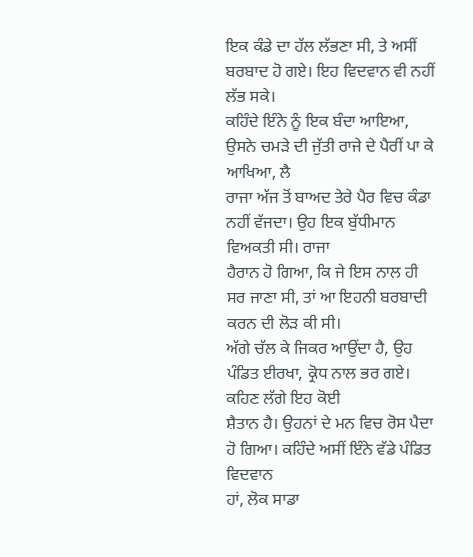ਇਕ ਕੰਡੇ ਦਾ ਹੱਲ ਲੱਭਣਾ ਸੀ, ਤੇ ਅਸੀਂ ਬਰਬਾਦ ਹੋ ਗਏ। ਇਹ ਵਿਦਵਾਨ ਵੀ ਨਹੀਂ ਲੱਭ ਸਕੇ।
ਕਹਿੰਦੇ ਇੰਨੇ ਨੂੰ ਇਕ ਬੰਦਾ ਆਇਆ, ਉਸਨੇ ਚਮੜੇ ਦੀ ਜੁੱਤੀ ਰਾਜੇ ਦੇ ਪੈਰੀਂ ਪਾ ਕੇ ਆਖਿਆ, ਲੈ
ਰਾਜਾ ਅੱਜ ਤੋਂ ਬਾਅਦ ਤੇਰੇ ਪੈਰ ਵਿਚ ਕੰਡਾ ਨਹੀਂ ਵੱਜਦਾ। ਉਹ ਇਕ ਬੁੱਧੀਮਾਨ ਵਿਅਕਤੀ ਸੀ। ਰਾਜਾ
ਹੈਰਾਨ ਹੋ ਗਿਆ, ਕਿ ਜੇ ਇਸ ਨਾਲ ਹੀ ਸਰ ਜਾਣਾ ਸੀ, ਤਾਂ ਆ ਇਹਨੀ ਬਰਬਾਦੀ ਕਰਨ ਦੀ ਲੋੜ ਕੀ ਸੀ।
ਅੱਗੇ ਚੱਲ ਕੇ ਜਿਕਰ ਆਉਂਦਾ ਹੈ, ਉਹ ਪੰਡਿਤ ਈਰਖਾ, ਕ੍ਰੋਧ ਨਾਲ ਭਰ ਗਏ। ਕਹਿਣ ਲੱਗੇ ਇਹ ਕੋਈ
ਸ਼ੈਤਾਨ ਹੈ। ਉਹਨਾਂ ਦੇ ਮਨ ਵਿਚ ਰੋਸ ਪੈਦਾ ਹੋ ਗਿਆ। ਕਹਿੰਦੇ ਅਸੀਂ ਇੰਨੇ ਵੱਡੇ ਪੰਡਿਤ ਵਿਦਵਾਨ
ਹਾਂ, ਲੋਕ ਸਾਡਾ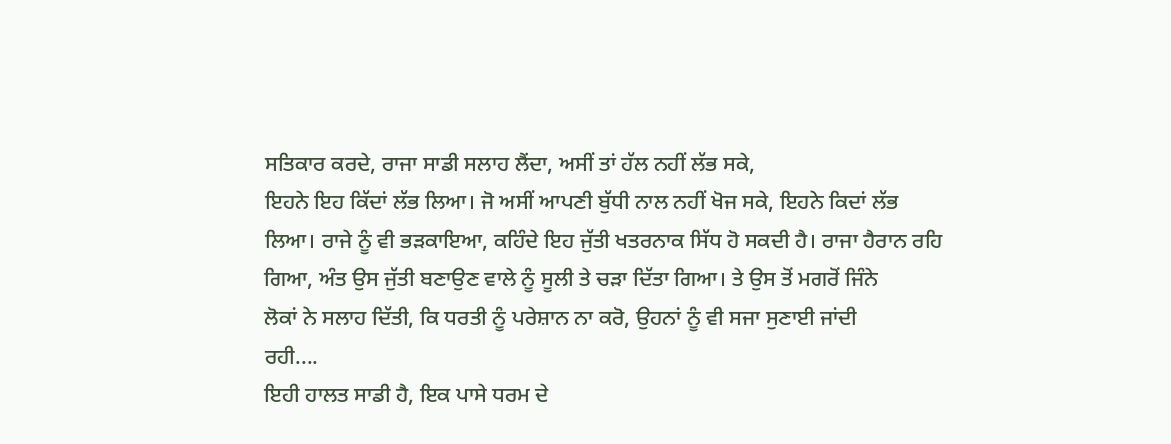ਸਤਿਕਾਰ ਕਰਦੇ, ਰਾਜਾ ਸਾਡੀ ਸਲਾਹ ਲੈਂਦਾ, ਅਸੀਂ ਤਾਂ ਹੱਲ ਨਹੀਂ ਲੱਭ ਸਕੇ,
ਇਹਨੇ ਇਹ ਕਿੱਦਾਂ ਲੱਭ ਲਿਆ। ਜੋ ਅਸੀਂ ਆਪਣੀ ਬੁੱਧੀ ਨਾਲ ਨਹੀਂ ਖੋਜ ਸਕੇ, ਇਹਨੇ ਕਿਦਾਂ ਲੱਭ
ਲਿਆ। ਰਾਜੇ ਨੂੰ ਵੀ ਭੜਕਾਇਆ, ਕਹਿੰਦੇ ਇਹ ਜੁੱਤੀ ਖਤਰਨਾਕ ਸਿੱਧ ਹੋ ਸਕਦੀ ਹੈ। ਰਾਜਾ ਹੈਰਾਨ ਰਹਿ
ਗਿਆ, ਅੰਤ ਉਸ ਜੁੱਤੀ ਬਣਾਉਣ ਵਾਲੇ ਨੂੰ ਸੂਲੀ ਤੇ ਚੜਾ ਦਿੱਤਾ ਗਿਆ। ਤੇ ਉਸ ਤੋਂ ਮਗਰੋਂ ਜਿੰਨੇ
ਲੋਕਾਂ ਨੇ ਸਲਾਹ ਦਿੱਤੀ, ਕਿ ਧਰਤੀ ਨੂੰ ਪਰੇਸ਼ਾਨ ਨਾ ਕਰੋ, ਉਹਨਾਂ ਨੂੰ ਵੀ ਸਜਾ ਸੁਣਾਈ ਜਾਂਦੀ
ਰਹੀ....
ਇਹੀ ਹਾਲਤ ਸਾਡੀ ਹੈ, ਇਕ ਪਾਸੇ ਧਰਮ ਦੇ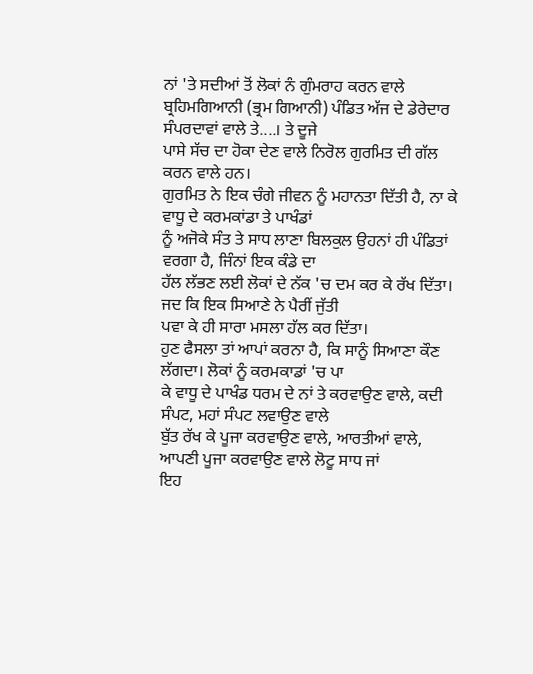ਨਾਂ 'ਤੇ ਸਦੀਆਂ ਤੋਂ ਲੋਕਾਂ ਨੰ ਗੁੰਮਰਾਹ ਕਰਨ ਵਾਲੇ
ਬ੍ਰਹਿਮਗਿਆਨੀ (ਭ੍ਰਮ ਗਿਆਨੀ) ਪੰਡਿਤ ਅੱਜ ਦੇ ਡੇਰੇਦਾਰ ਸੰਪਰਦਾਵਾਂ ਵਾਲੇ ਤੇ....। ਤੇ ਦੂਜੇ
ਪਾਸੇ ਸੱਚ ਦਾ ਹੋਕਾ ਦੇਣ ਵਾਲੇ ਨਿਰੋਲ ਗੁਰਮਿਤ ਦੀ ਗੱਲ ਕਰਨ ਵਾਲੇ ਹਨ।
ਗੁਰਮਿਤ ਨੇ ਇਕ ਚੰਗੇ ਜੀਵਨ ਨੂੰ ਮਹਾਨਤਾ ਦਿੱਤੀ ਹੈ, ਨਾ ਕੇ ਵਾਧੂ ਦੇ ਕਰਮਕਾਂਡਾ ਤੇ ਪਾਖੰਡਾਂ
ਨੂੰ ਅਜੋਕੇ ਸੰਤ ਤੇ ਸਾਧ ਲਾਣਾ ਬਿਲਕੁਲ ਉਹਨਾਂ ਹੀ ਪੰਡਿਤਾਂ ਵਰਗਾ ਹੈ, ਜਿੰਨਾਂ ਇਕ ਕੰਡੇ ਦਾ
ਹੱਲ ਲੱਭਣ ਲਈ ਲੋਕਾਂ ਦੇ ਨੱਕ 'ਚ ਦਮ ਕਰ ਕੇ ਰੱਖ ਦਿੱਤਾ। ਜਦ ਕਿ ਇਕ ਸਿਆਣੇ ਨੇ ਪੈਰੀਂ ਜੁੱਤੀ
ਪਵਾ ਕੇ ਹੀ ਸਾਰਾ ਮਸਲਾ ਹੱਲ ਕਰ ਦਿੱਤਾ।
ਹੁਣ ਫੈਸਲਾ ਤਾਂ ਆਪਾਂ ਕਰਨਾ ਹੈ, ਕਿ ਸਾਨੂੰ ਸਿਆਣਾ ਕੌਣ ਲੱਗਦਾ। ਲੋਕਾਂ ਨੂੰ ਕਰਮਕਾਡਾਂ 'ਚ ਪਾ
ਕੇ ਵਾਧੂ ਦੇ ਪਾਖੰਡ ਧਰਮ ਦੇ ਨਾਂ ਤੇ ਕਰਵਾਉਣ ਵਾਲੇ, ਕਦੀ ਸੰਪਟ, ਮਹਾਂ ਸੰਪਟ ਲਵਾਉਣ ਵਾਲੇ
ਬੁੱਤ ਰੱਖ ਕੇ ਪੂਜਾ ਕਰਵਾਉਣ ਵਾਲੇ, ਆਰਤੀਆਂ ਵਾਲੇ, ਆਪਣੀ ਪੂਜਾ ਕਰਵਾਉਣ ਵਾਲੇ ਲੋਟੂ ਸਾਧ ਜਾਂ
ਇਹ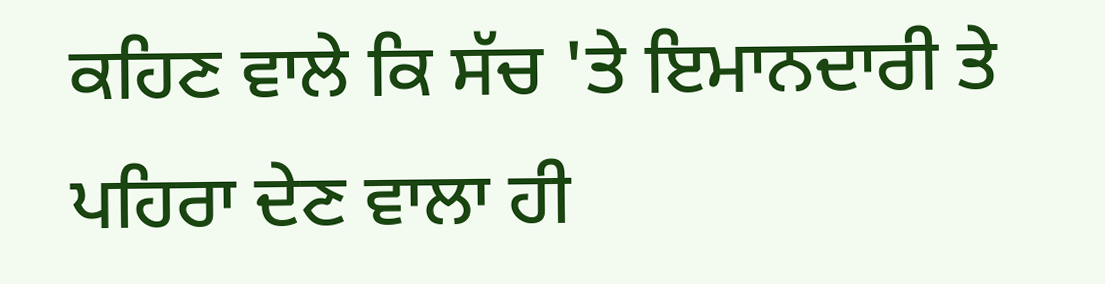ਕਹਿਣ ਵਾਲੇ ਕਿ ਸੱਚ 'ਤੇ ਇਮਾਨਦਾਰੀ ਤੇ ਪਹਿਰਾ ਦੇਣ ਵਾਲਾ ਹੀ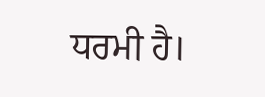ਧਰਮੀ ਹੈ।